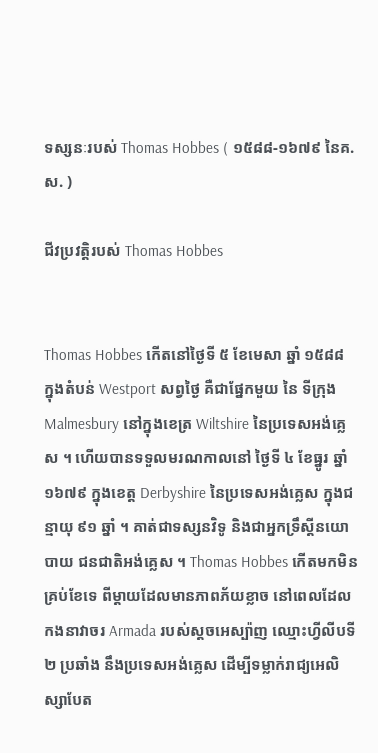ទស្សនៈរបស់ Thomas Hobbes ( ១៥៨៨-១៦៧៩ នៃគ.ស. )

ជីវប្រវត្តិរបស់ Thomas Hobbes


Thomas Hobbes កើតនៅថ្ងៃទី ៥ ខែមេសា ឆ្នាំ ១៥៨៨ ក្នុងតំបន់ Westport សព្វថ្ងៃ គឺជាផ្នែកមួយ នៃ ទីក្រុង Malmesbury នៅក្នុងខេត្រ Wiltshire នៃប្រទេសអង់គ្លេស ។ ហើយបានទទួលមរណកាលនៅ ថ្ងៃទី ៤ ខែធ្នូរ ឆ្នាំ ១៦៧៩ ក្នុងខេត្ត Derbyshire នៃប្រទេសអង់គ្លេស ក្នុងជន្មាយុ ៩១ ឆ្នាំ ។ គាត់ជាទស្សនវិទូ និងជាអ្នកទ្រឹស្តីនយោបាយ ជនជាតិអង់គ្លេស ។ Thomas Hobbes កើតមកមិនគ្រប់ខែទេ ពីម្តាយដែលមានភាពភ័យខ្លាច នៅពេលដែលកងនាវាចរ Armada របស់ស្តចអេស្ប៉ាញ ឈ្មោះហ្វីលីបទី ២ ប្រឆាំង នឹងប្រទេសអង់គ្លេស ដើម្បីទម្លាក់រាជ្យអេលិស្សាបែត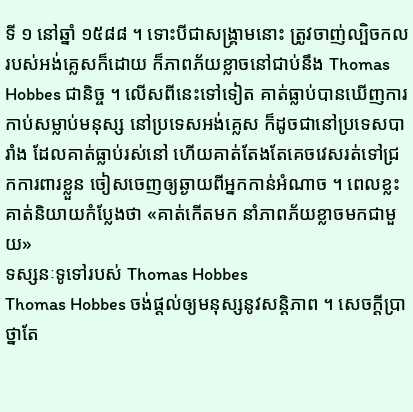ទី ១ នៅឆ្នាំ ១៥៨៨ ។ ទោះបីជាសង្រ្គាមនោះ ត្រូវចាញ់ល្បិចកលរបស់អង់គ្លេសក៏ដោយ ក៏ភាពភ័យខ្លាចនៅជាប់នឹង Thomas Hobbes ជានិច្ច ។ លើសពីនេះទៅទៀត គាត់ធ្លាប់បានឃើញការកាប់សម្លាប់មនុស្ស នៅប្រទេសអង់គ្លេស ក៏ដូចជានៅប្រទេសបារាំង ដែលគាត់ធ្លាប់រស់នៅ ហើយគាត់តែងតែគេចវេសរត់ទៅជ្រកការពារខ្លួន ចៀសចេញឲ្យឆ្ងាយពីអ្នកកាន់អំណាច ។ ពេលខ្លះគាត់និយាយកំប្លែងថា «គាត់កើតមក នាំភាពភ័យខ្លាចមកជាមួយ»
ទស្សនៈទូទៅរបស់ Thomas Hobbes
Thomas Hobbes ចង់ផ្តល់ឲ្យមនុស្សនូវសន្តិភាព ។ សេចក្តីបា្រថ្នាតែ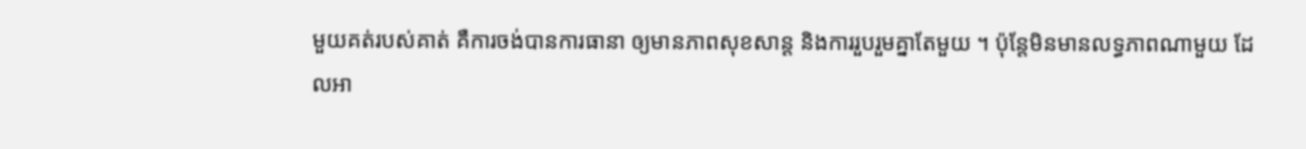មួយគត់របស់គាត់ គឺការចង់បានការធានា ឲ្យមានភាពសុខសាន្ត និងការរួបរួមគ្នាតែមួយ ។ ប៉ុន្តែមិនមានលទ្ធភាពណាមួយ ដែលអា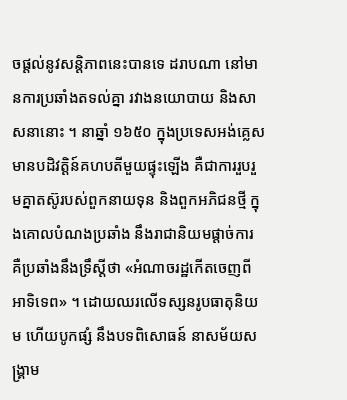ចផ្តល់នូវសន្តិភាពនេះបានទេ ដរាបណា នៅមានការប្រឆាំងតទល់គ្នា រវាងនយោបាយ និងសាសនានោះ ។ នាឆ្នាំ ១៦៥០ ក្នុងប្រទេសអង់គ្លេស មានបដិវត្តិន៍គហបតីមួយផ្ទុះឡើង គឺជាការរួបរួមគ្នាតស៊ូរបស់ពួកនាយទុន និងពួកអភិជនថ្មី ក្នុងគោលបំណងប្រឆាំង នឹងរាជានិយមផ្តាច់ការ គឺប្រឆាំងនឹងទ្រឹស្តីថា «អំណាចរដ្ឋកើតចេញពីអាទិទេព» ។ ដោយឈរលើទស្សនរូបធាតុនិយម ហើយបូកផ្សំ នឹងបទពិសោធន៍ នាសម័យសង្រ្គាម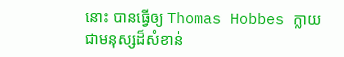នោះ បានធ្វើឲ្យ Thomas Hobbes ក្លាយជាមនុស្សដ៏សំខាន់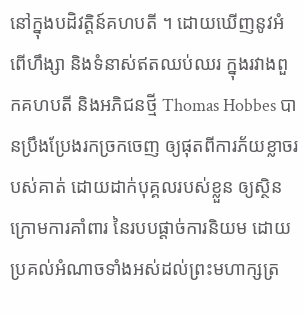នៅក្នុងបដិវត្តិន៍គហបតី ។ ដោយឃើញនូវអំពើហឹង្សា និងទំនាស់ឥតឈប់ឈរ ក្នុងរវាងពួកគហបតី និងអភិជនថ្មី Thomas Hobbes បានប្រឹងប្រែងរកច្រកចេញ ឲ្យផុតពីការភ័យខ្លាចរបស់គាត់ ដោយដាក់បុគ្គលរបស់ខ្លួន ឲ្យស្ថិនក្រោមការគាំពារ នៃរបបផ្តាច់ការនិយម ដោយប្រគល់អំណាចទាំងអស់ដល់ព្រះមហាក្សត្រ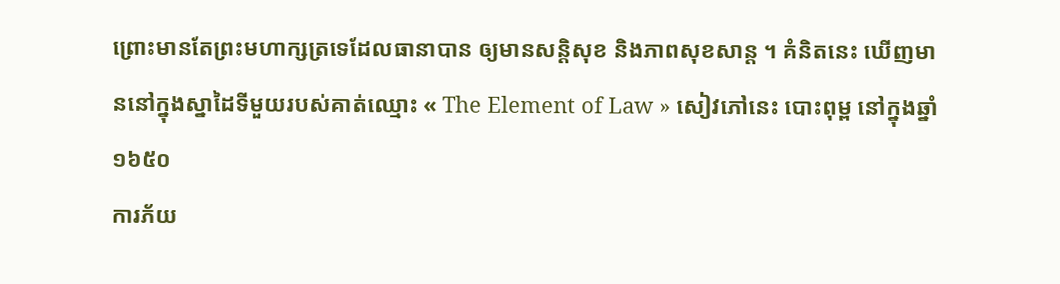ព្រោះមានតែព្រះមហាក្សត្រទេដែលធានាបាន ឲ្យមានសន្តិសុខ និងភាពសុខសាន្ត ។ គំនិតនេះ ឃើញមាននៅក្នុងស្នាដៃទីមួយរបស់គាត់ឈ្មោះ « The Element of Law » សៀវភៅនេះ បោះពុម្ព នៅក្នុងឆ្នាំ ១៦៥០
ការភ័យ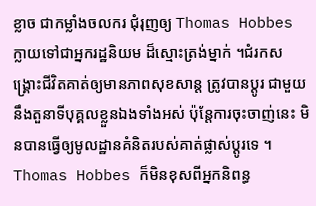ខ្លាច ជាកម្លាំងចលករ ជុំរុញឲ្យ Thomas Hobbes ក្លាយទៅជាអ្នករដ្ឋនិយម ដ៏ស្មោះត្រង់ម្នាក់ ។ជំរកសង្រ្គោះជីវិតគាត់ឲ្យមានភាពសុខសាន្ត ត្រូវបានប្តូរ ជាមួយនឹងតួនាទីបុគ្គលខ្លួនឯងទាំងអស់ ប៉ុន្តែការចុះចាញ់នេះ មិនបានធ្វើឲ្យមូលដ្ឋានគំនិតរបស់គាត់ផ្លាស់ប្តូរទេ ។ Thomas Hobbes ក៏មិនខុសពីអ្នកនិពន្ធ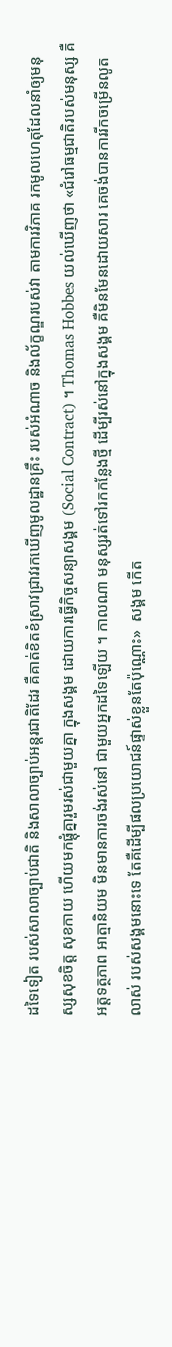ដទៃទៀត របស់សាលាច្បាប់ជាតិ និងសាលាច្បាប់អន្តរជាតិដែរ គឺគាត់ខិតខំស្រាវជ្រាវរកឃើញមូលដ្ឋានគ្រឹះ របស់អំណាច និងល័ក្ខណ្ឌរបស់វា តាមការវិភាគ រកមូលហេតុដែលនាំឲ្យមនុស្សសុខចិត្ត សុខកាយ ហើយមកផ្តុំគ្នារួមរស់ជាមួយគ្នា ក្នុងសង្គម ដោយការធ្វើកិច្ចសន្យាសង្គម (Social Contract) ។ Thomas Hobbes យល់ឃើញថា «ជំរៅធម្មជាតិរបស់មនុស្ស គឺអត្តទត្ថភាព អាត្មានិយម មិនមានការចង់រស់នៅ ជាមួយអ្នកដទៃឡើយ ។ កាលណា មនុស្សរត់ទៅរកកន្លែងថ្មី ដើម្បីរស់នៅក្នុងសង្គម គឺមិនមែនដោយសារ គេចង់បានការរីកចម្រើនលូតលាស់ របស់សង្គមនោះទេ តែគឺដើម្បីផលប្រយោជន៍ផ្ទាស់ខ្លួនតែប៉ុណ្ណោះ»  សង្គម កើត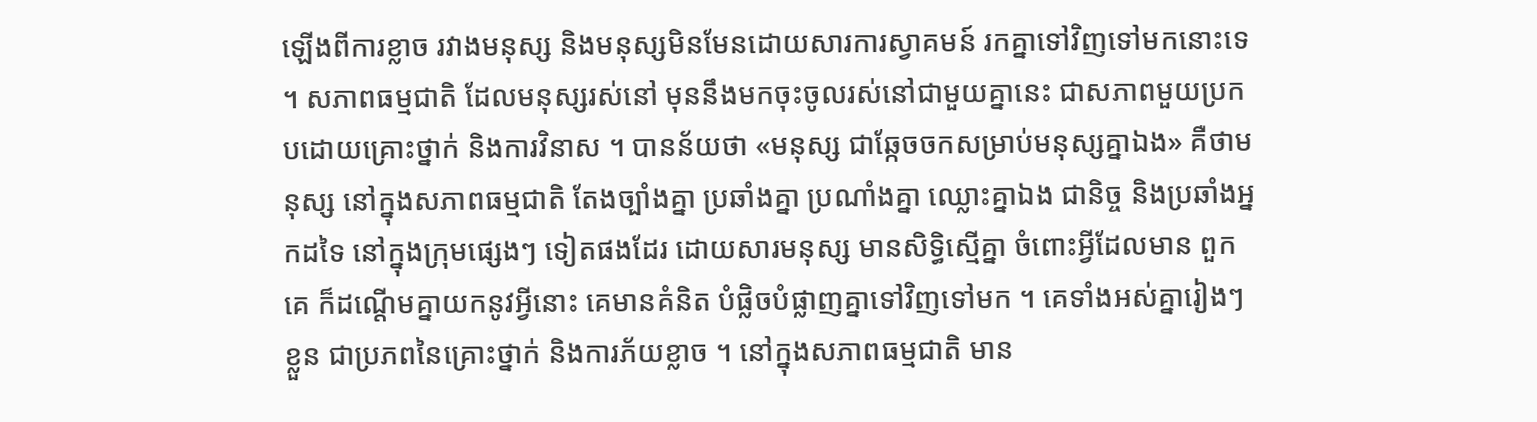ឡើងពីការខ្លាច រវាងមនុស្ស និងមនុស្សមិនមែនដោយសារការស្វាគមន៍ រកគ្នាទៅវិញទៅមកនោះទេ ។ សភាពធម្មជាតិ ដែលមនុស្សរស់នៅ មុននឹងមកចុះចូលរស់នៅជាមួយគ្នានេះ ជាសភាពមួយប្រកបដោយគ្រោះថ្នាក់ និងការវិនាស ។ បានន័យថា «មនុស្ស ជាឆ្កែចចកសម្រាប់មនុស្សគ្នាឯង» គឺថាមនុស្ស នៅក្នុងសភាពធម្មជាតិ តែងច្បាំងគ្នា ប្រឆាំងគ្នា ប្រណាំងគ្នា ឈ្លោះគ្នាឯង ជានិច្ច និងប្រឆាំងអ្នកដទៃ នៅក្នុងក្រុមផ្សេងៗ ទៀតផងដែរ ដោយសារមនុស្ស មានសិទ្ធិស្មើគ្នា ចំពោះអ្វីដែលមាន ពួកគេ ក៏ដណ្តើមគ្នាយកនូវអ្វីនោះ គេមានគំនិត បំផ្លិចបំផ្លាញគ្នាទៅវិញទៅមក ។ គេទាំងអស់គ្នារៀងៗខ្លួន ជាប្រភពនៃគ្រោះថ្នាក់ និងការភ័យខ្លាច ។ នៅក្នុងសភាពធម្មជាតិ មាន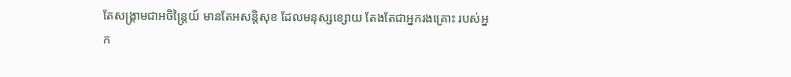តែសង្រ្គាមជាអចិន្រ្តៃយ៍ មានតែអសន្តិសុខ ដែលមនុស្សខ្សោយ តែងតែជាអ្នករងគ្រោះ របស់អ្នក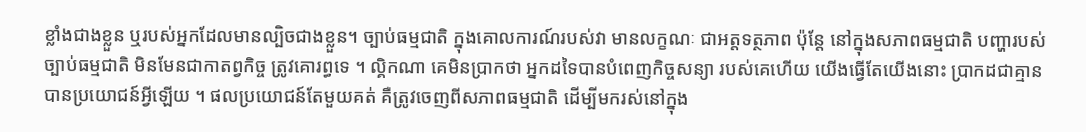ខ្លាំងជាងខ្លួន ឬរបស់អ្នកដែលមានល្បិចជាងខ្លួន។ ច្បាប់ធម្មជាតិ ក្នុងគោលការណ៍របស់វា មានលក្ខណៈ ជាអត្តទត្ថភាព ប៉ុន្តែ នៅក្នុងសភាពធម្មជាតិ បញ្ហារបស់ច្បាប់ធម្មជាតិ មិនមែនជាកាតព្វកិច្ច ត្រូវគោរព្ធទេ ។ ល្គិកណា គេមិនប្រាកថា អ្នកដទៃបានបំពេញកិច្ចសន្យា របស់គេហើយ យើងធ្វើតែយើងនោះ ប្រាកដជាគ្មានបានប្រយោជន៍អ្វីឡើយ ។ ផលប្រយោជន៍តែមួយគត់ គឺត្រូវចេញពីសភាពធម្មជាតិ ដើម្បីមករស់នៅក្នុង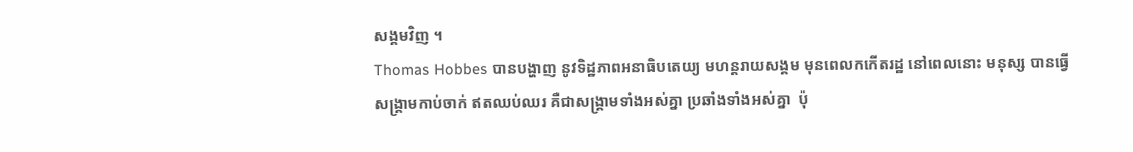សង្គមវិញ ។
Thomas Hobbes បានបង្ហាញ នូវទិដ្ឋភាពអនាធិបតេយ្យ មហន្តរាយសង្គម មុនពេលកកើតរដ្ឋ នៅពេលនោះ មនុស្ស បានធ្វើសង្រ្គាមកាប់ចាក់ ឥតឈប់ឈរ គឺជាសង្គ្រាមទាំងអស់គ្នា ប្រឆាំងទាំងអស់គ្នា  ប៉ុ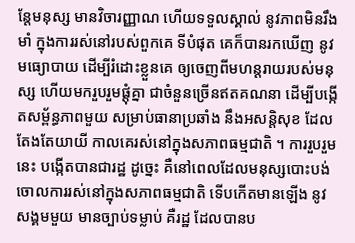ន្តែមនុស្ស មានវិចារញ្ញាណ ហើយទទួលស្គាល់ នូវភាពមិនរឹងមាំ ក្នុងការរស់នៅរបស់ពួកគេ ទីបំផុត គេក៏បានរកឃើញ នូវមធ្យោបាយ ដើម្បីរំដោះខ្លួនគេ ឲ្យចេញពីមហន្តរាយរបស់មនុស្ស ហើយមករួបរួមផ្តុំគ្នា ជាចំនួនច្រើនឥតគណនា ដើម្បីបង្កើតសម្ព័ន្ធភាពមួយ សម្រាប់ធានាប្រឆាំង នឹងអសន្តិសុខ ដែលតែងតែយាយី កាលគេរស់នៅក្នុងសភាពធម្មជាតិ ។ ការរួបរួមនេះ បង្កើតបានជារដ្ឋ ដូច្នេះ គឺនៅពេលដែលមនុស្សបោះបង់ចោលការរស់នៅក្នុងសភាពធម្មជាតិ ទើបកើតមានឡើង នូវសង្គមមួយ មានច្បាប់ទម្លាប់ គឺរដ្ឋ ដែលបានប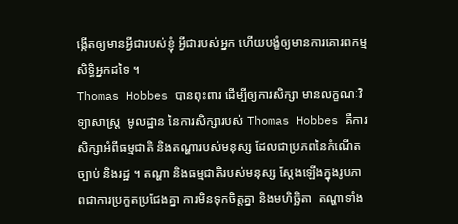ង្កើតឲ្យមានអ្វីជារបស់ខ្ញុំ អ្វីជារបស់អ្នក ហើយបង្ខំឲ្យមានការគោរពកម្មសិទ្ធិអ្នកដទៃ ។
Thomas Hobbes បានពុះពារ ដើម្បីឲ្យការសិក្សា មានលក្ខណៈវិទ្យាសាស្រ្ត  មូលដ្ឋាន នៃការសិក្សារបស់ Thomas Hobbes គឺការសិក្សាអំពីធម្មជាតិ និងតណ្ហារបស់មនុស្ស ដែលជាប្រភពនៃកំណើតច្បាប់ និងរដ្ឋ ។ តណ្ហា និងធម្មជាតិរបស់មនុស្ស ស្តែងឡើងក្នុងរូបភាពជាការប្រកួតប្រជែងគ្នា ការមិនទុកចិត្តគ្នា និងមហិច្ឆិតា  តណ្ហាទាំង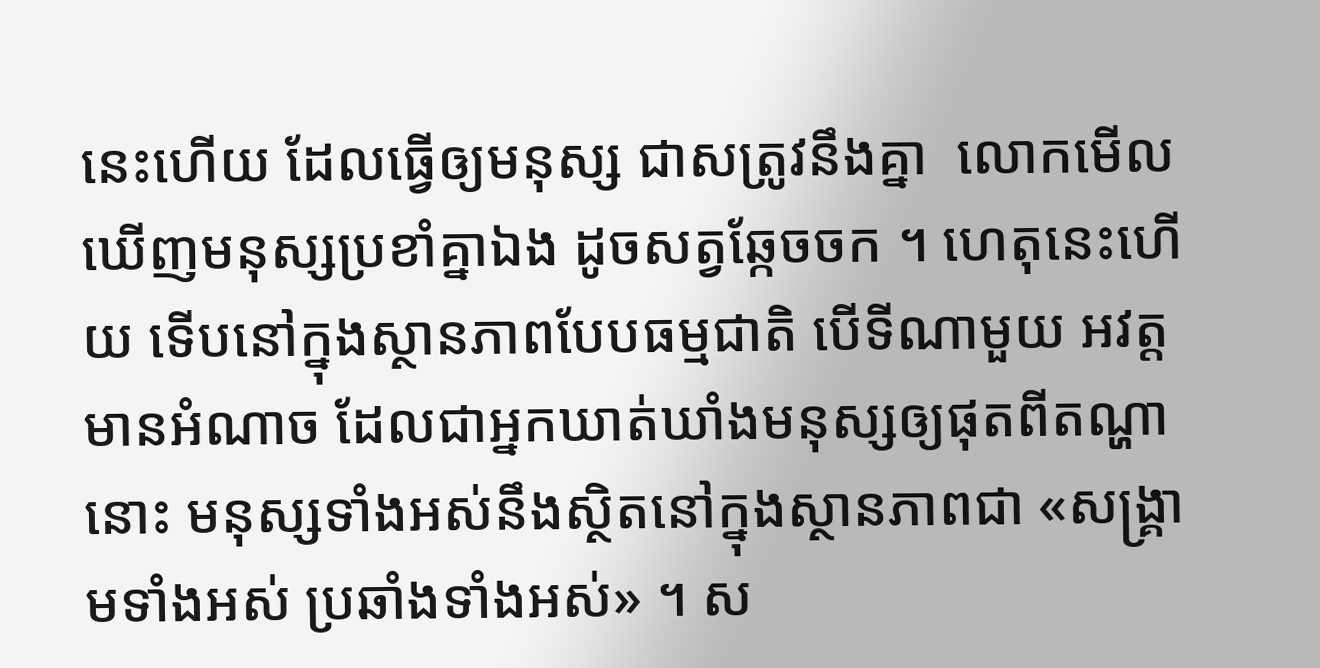នេះហើយ ដែលធ្វើឲ្យមនុស្ស ជាសត្រូវនឹងគ្នា  លោកមើលឃើញមនុស្សប្រខាំគ្នាឯង ដូចសត្វឆ្កែចចក ។ ហេតុនេះហើយ ទើបនៅក្នុងស្ថានភាពបែបធម្មជាតិ បើទីណាមួយ អវត្តមានអំណាច ដែលជាអ្នកឃាត់ឃាំងមនុស្សឲ្យផុតពីតណ្ហានោះ មនុស្សទាំងអស់នឹងស្ថិតនៅក្នុងស្ថានភាពជា «សង្រ្គាមទាំងអស់ ប្រឆាំងទាំងអស់» ។ ស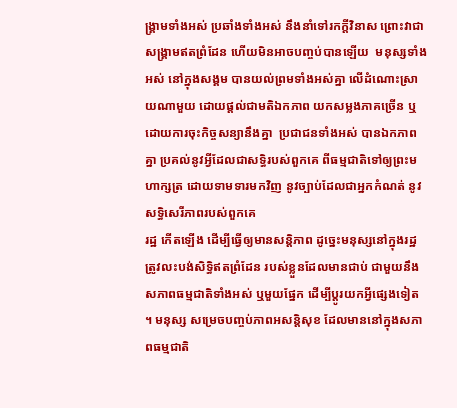ង្រ្គាមទាំងអស់ ប្រឆាំងទាំងអស់ នឹងនាំទៅរកក្តីវិនាស ព្រោះវាជាសង្រ្គាមឥតព្រំដែន ហើយមិនអាចបញ្ចប់បានឡើយ  មនុស្សទាំងអស់ នៅក្នុងសង្គម បានយល់ព្រមទាំងអស់គ្នា លើដំណោះស្រាយណាមួយ ដោយផ្តល់ជាមតិឯកភាព យកសម្លងភាគច្រើន ឬដោយការចុះកិច្ចសន្យានឹងគ្នា  ប្រជាជនទាំងអស់ បានឯកភាពគ្នា ប្រគល់នូវអ្វីដែលជាសទ្ធិរបស់ពួកគេ ពីធម្មជាតិទៅឲ្យព្រះមហាក្សត្រ ដោយទាមទារមកវិញ នូវច្បាប់ដែលជាអ្នកកំណត់ នូវសទ្ធិសេរីភាពរបស់ពួកគេ
រដ្ឋ កើតឡើង ដើម្បីធ្វើឲ្យមានសន្តិភាព ដូច្នេះមនុស្សនៅក្នុងរដ្ឋ ត្រូវលះបង់សិទ្ធិឥតព្រំដែន របស់ខ្លួនដែលមានជាប់ ជាមួយនឹងសភាពធម្មជាតិទាំងអស់ ឬមួយផ្នែក ដើម្បីប្តូរយកអ្វីផ្សេងទៀត ។ មនុស្ស សម្រេចបញ្ចប់ភាពអសន្តិសុខ ដែលមាននៅក្នុងសភាពធម្មជាតិ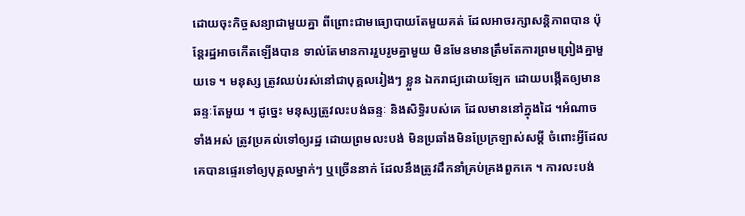ដោយចុះកិច្ចសន្យាជាមួយគ្នា ពីព្រោះជាមធ្យោបាយតែមួយគត់ ដែលអាចរក្សាសន្តិភាពបាន ប៉ុន្តែរដ្ឋអាចកើតឡើងបាន ទាល់តែមានការរួបរូមគ្នាមួយ មិនមែនមានត្រឹមតែការព្រមព្រៀងគ្នាមួយទេ ។ មនុស្ស ត្រូវឈប់រស់នៅជាបុគ្គលរៀងៗ ខ្លួន ឯករាជ្យដោយឡែក ដោយបង្កើតឲ្យមានឆន្ទៈតែមួយ ។ ដូច្នេះ មនុស្សត្រូវលះបង់ឆន្ទៈ និងសិទ្ធិរបស់គេ ដែលមាននៅក្នុងដៃ ។អំណាចទាំងអស់ ត្រូវប្រគល់ទៅឲ្យរដ្ឋ ដោយព្រមលះបង់ មិនប្រឆាំងមិនប្រែក្រឡាស់សម្តី ចំពោះអ្វីដែលគេបានផ្ទេរទៅឲ្យបុគ្គលម្នាក់ៗ ឬច្រើននាក់ ដែលនឹងត្រូវដឹកនាំគ្រប់គ្រងពួកគេ ។ ការលះបង់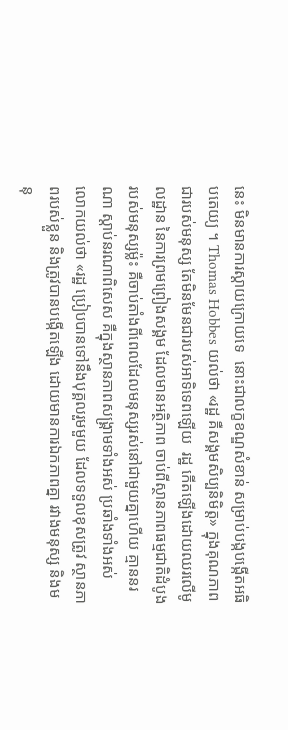នេះ មិនមានការស្តាយក្រោយទេ  នោះជាលក្ខខណ្ឌសំខាន់ សម្រាប់បង្កបង្កើតអធិបតេយ្យ ។ Thomas Hobbes យល់ថា «រដ្ឋ គឺសង្គមសិប្បនិមិត្ត» ក្នុងគុណភាពជារបស់មនុស្ស តែមិនមែនជារបស់អាទិទេពឡើយ  រដ្ឋ កើតឡើងដោយឈរលើមូលដ្ឋាន នៃការព្រមព្រៀងសង្គម ដែលមានអត្ថិភាព ចាប់ពីស្ថានភាពធម្មជាតិដំបូង របស់មនុស្សម្ល៉ះ គឺចាប់តាំងពីពេលដែលមនុស្សរស់នៅជាមួយគ្នាហើយ គ្មាននរណា ស្តាប់នរណាពិសេស គឺក្នុងស្ថានភាពសង្រ្គាមទាំងអស់ ប្រឆាំងទាំងអស់  លោកយល់ថា «រដ្ឋ ប្រៀបបានទៅនឹងបុគ្គលរួមមួយ ដែលទទួលខុសត្រូវ ស្ថានភាពរបស់ខ្លួន និងត្រូវបានបង្កើតឡើង ដោយមានការឯកភាពគ្នា រវាងមនុស្ស និងមនុ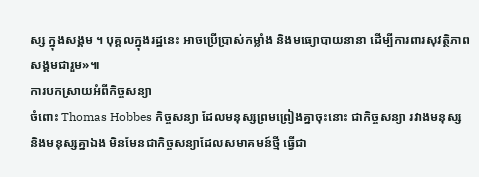ស្ស ក្នុងសង្គម ។ បុគ្គលក្នុងរដ្ឋនេះ អាចប្រើប្រាស់កម្លាំង និងមធ្យោបាយនានា ដើម្បីការពារសុវត្ថិភាពសង្គមជារួម»៕
ការបកស្រាយអំពីកិច្ចសន្យា
ចំពោះ Thomas Hobbes កិច្ចសន្យា ដែលមនុស្សព្រមព្រៀងគ្នាចុះនោះ ជាកិច្ចសន្យា រវាងមនុស្ស និងមនុស្សគ្នាឯង មិនមែនជាកិច្ចសន្យាដែលសមាគមន៍ថ្មី ធ្វើជា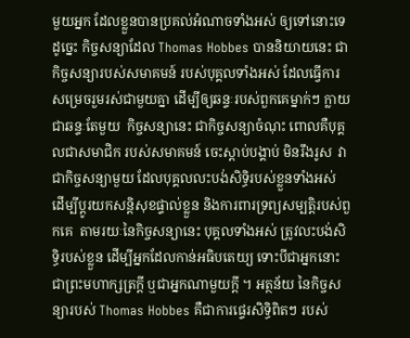មួយអ្នក ដែលខ្លួនបានប្រគល់អំណាចទាំងអស់ ឲ្យទៅនោះទេ  ដូច្នេះ កិច្ចសន្យាដែល Thomas Hobbes បាននិយាយនេះ ជាកិច្ចសន្យារបស់សមាគមន៍ របស់បុគ្គលទាំងអស់ ដែលធ្វើការសម្រេចរួមរស់ជាមួយគ្នា ដើម្បីឲ្យឆន្ទៈរបស់ពួកគេម្នាក់ៗ ក្លាយជាឆន្ទៈតែមួយ  កិច្ចសន្យានេះ ជាកិច្ចសន្យាចំណុះ ពោលគឺបុគ្គលជាសមាជិក របស់សមាគមន៍ ចេះស្តាប់បង្គាប់ មិនរឹងរូស  វាជាកិច្ចសន្យាមួយ ដែលបុគ្គលលះបង់សិទ្ធិរបស់ខ្លួនទាំងអស់ ដើម្បីប្តូរយកសន្តិសុខផ្ទាល់ខ្លួន និងការពារទ្រព្យសម្បត្តិរបស់ពួកគេ  តាមរយៈនៃកិច្ចសន្យានេះ បុគ្គលទាំងអស់ ត្រូវលះបង់សិទ្ធិរបស់ខ្លួន ដើម្បីអ្នកដែលកាន់អធិបតេយ្យ ទោះបីជាអ្នកនោះ ជាព្រះមហាក្សត្រក្តី ឬជាអ្នកណាមួយក្តី ។ អត្ថន័យ នៃកិច្ចសន្យារបស់ Thomas Hobbes គឺជាការផ្ទេរសិទ្ធិពិតៗ របស់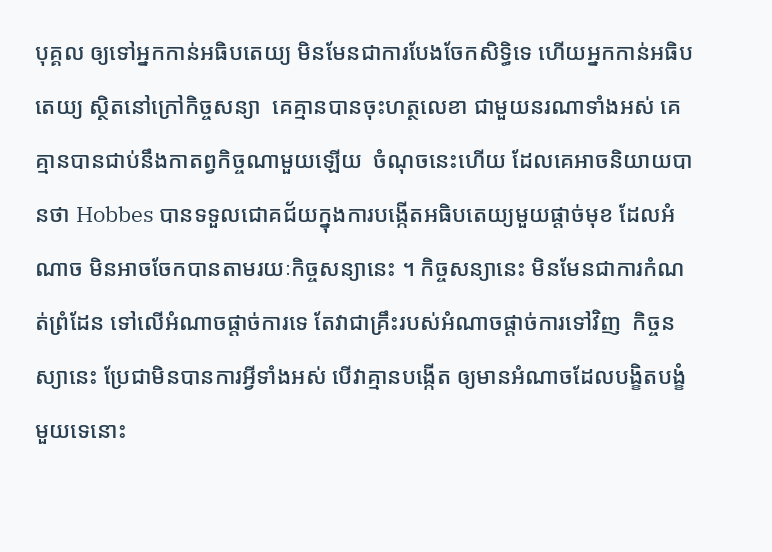បុគ្គល ឲ្យទៅអ្នកកាន់អធិបតេយ្យ មិនមែនជាការបែងចែកសិទ្ធិទេ ហើយអ្នកកាន់អធិបតេយ្យ ស្ថិតនៅក្រៅកិច្ចសន្យា  គេគ្មានបានចុះហត្ថលេខា ជាមួយនរណាទាំងអស់ គេគ្មានបានជាប់នឹងកាតព្វកិច្ចណាមួយឡើយ  ចំណុចនេះហើយ ដែលគេអាចនិយាយបានថា Hobbes បានទទួលជោគជ័យក្នុងការបង្កើតអធិបតេយ្យមួយផ្តាច់មុខ ដែលអំណាច មិនអាចចែកបានតាមរយៈកិច្ចសន្យានេះ ។ កិច្ចសន្យានេះ មិនមែនជាការកំណត់ព្រំដែន ទៅលើអំណាចផ្តាច់ការទេ តែវាជាគ្រឹះរបស់អំណាចផ្តាច់ការទៅវិញ  កិច្ចនស្យានេះ ប្រែជាមិនបានការអ្វីទាំងអស់ បើវាគ្មានបង្កើត ឲ្យមានអំណាចដែលបង្ខិតបង្ខំមួយទេនោះ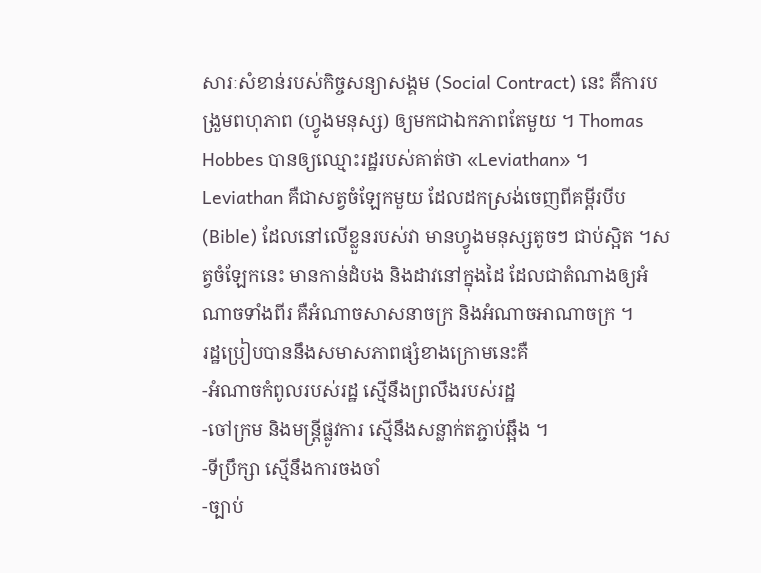សារៈសំខាន់របស់កិច្ចសន្យាសង្គម (Social Contract) នេះ គឺការបង្រួមពហុភាព (ហ្វូងមនុស្ស) ឲ្យមកជាឯកភាពតែមួយ ។ Thomas Hobbes បានឲ្យឈ្មោះរដ្ឋរបស់គាត់ថា «Leviathan» ។ Leviathan គឺជាសត្វចំឡែកមួយ ដែលដកស្រង់ចេញពីគម្ពីរបីប (Bible) ដែលនៅលើខ្លួនរបស់វា មានហ្វូងមនុស្សតូចៗ ជាប់ស្អិត ។សត្វចំឡែកនេះ មានកាន់ដំបង និងដាវនៅក្នុងដៃ ដែលជាតំណាងឲ្យអំណាចទាំងពីរ គឺអំណាចសាសនាចក្រ និងអំណាចអាណាចក្រ ។
រដ្ឋប្រៀបបាននឹងសមាសភាពផ្សំខាងក្រោមនេះគឺ
-អំណាចកំពូលរបស់រដ្ឋ ស្មើនឹងព្រលឹងរបស់រដ្ឋ
-ចៅក្រម និងមន្រ្តីផ្លូវការ ស្មើនឹងសន្លាក់តភ្ជាប់ឆ្អឹង ។
-ទីប្រឹក្សា ស្មើនឹងការចងចាំ
-ច្បាប់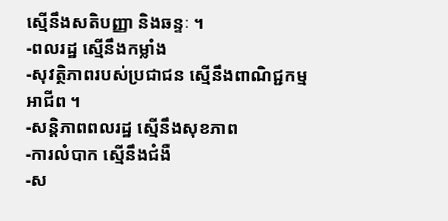ស្មើនឹងសតិបញ្ញា និងឆន្ទៈ ។
-ពលរដ្ឋ ស្មើនឹងកម្លាំង
-សុវត្ថិភាពរបស់ប្រជាជន ស្មើនឹងពាណិជ្ជកម្មអាជីព ។
-សន្តិភាពពលរដ្ឋ ស្មើនឹងសុខភាព
-ការលំបាក ស្មើនឹងជំងឺ
-ស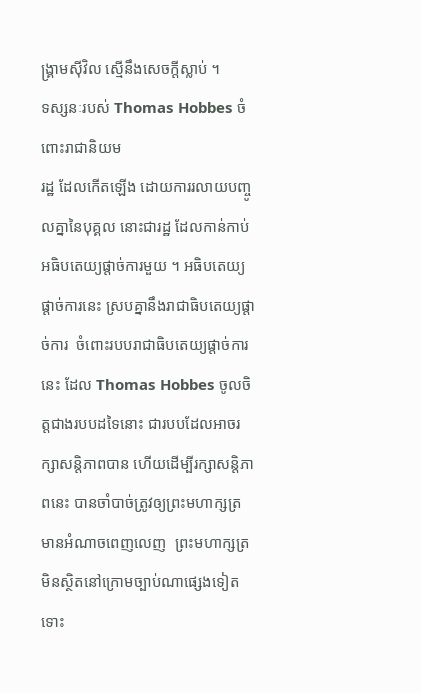ង្រ្គាមស៊ីវិល ស្មើនឹងសេចក្តីស្លាប់ ។
ទស្សនៈរបស់ Thomas Hobbes ចំពោះរាជានិយម
រដ្ឋ ដែលកើតឡើង ដោយការរលាយបញ្ចូលគ្នានៃបុគ្គល នោះជារដ្ឋ ដែលកាន់កាប់អធិបតេយ្យផ្តាច់ការមួយ ។ អធិបតេយ្យផ្តាច់ការនេះ ស្របគ្នានឹងរាជាធិបតេយ្យផ្តាច់ការ  ចំពោះរបបរាជាធិបតេយ្យផ្តាច់ការនេះ ដែល Thomas Hobbes ចូលចិត្តជាងរបបដទៃនោះ ជារបបដែលអាចរក្សាសន្តិភាពបាន ហើយដើម្បីរក្សាសន្តិភាពនេះ បានចាំបាច់ត្រូវឲ្យព្រះមហាក្សត្រ មានអំណាចពេញលេញ  ព្រះមហាក្សត្រ មិនស្ថិតនៅក្រោមច្បាប់ណាផេ្សងទៀត ទោះ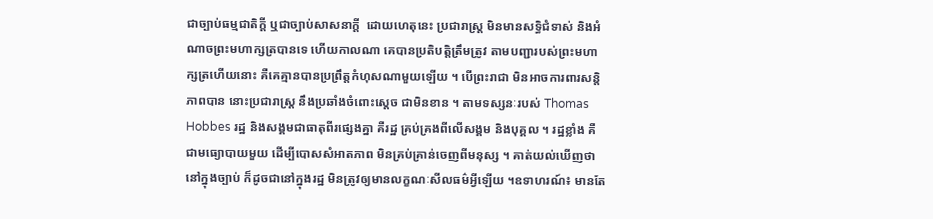ជាច្បាប់ធម្មជាតិក្តី ឬជាច្បាប់សាសនាក្តី  ដោយហេតុនេះ ប្រជារាស្រ្ត មិនមានសទ្ធិជំទាស់ និងអំណាចព្រះមហាក្សត្របានទេ ហើយកាលណា គេបានប្រតិបត្តិត្រឹមត្រូវ តាមបញ្ជារបស់ព្រះមហាក្សត្រហើយនោះ គឺគេគ្មានបានប្រព្រឹត្តកំហុសណាមួយឡើយ ។ បើព្រះរាជា មិនអាចការពារសន្តិភាពបាន នោះប្រជារាស្រ្ត នឹងប្រឆាំងចំពោះស្តេច ជាមិនខាន ។ តាមទស្សនៈរបស់ Thomas Hobbes រដ្ឋ និងសង្គមជាធាតុពីរផ្សេងគ្នា គឺរដ្ឋ គ្រប់គ្រងពីលើសង្គម និងបុគ្គល ។ រដ្ឋខ្លាំង គឺជាមធ្យោបាយមួយ ដើម្បីបោសសំអាតភាព មិនគ្រប់គ្រាន់ចេញពីមនុស្ស ។ គាត់យល់ឃើញថា នៅក្នុងច្បាប់ ក៏ដូចជានៅក្នុងរដ្ឋ មិនត្រូវឲ្យមានលក្ខណៈសីលធម៌អ្វីឡើយ ។ឧទាហរណ៍៖ មានតែ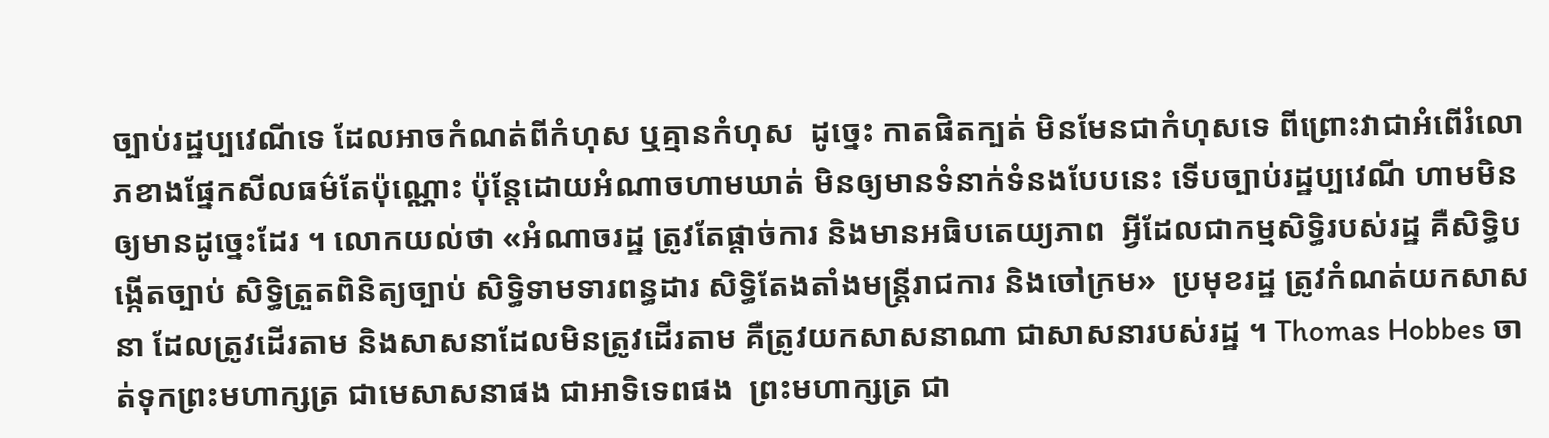ច្បាប់រដ្ឋប្បវេណីទេ ដែលអាចកំណត់ពីកំហុស ឬគ្មានកំហុស  ដូច្នេះ កាតផិតក្បត់ មិនមែនជាកំហុសទេ ពីព្រោះវាជាអំពើរំលោភខាងផ្នែកសីលធម៌តែប៉ុណ្ណោះ ប៉ុន្តែដោយអំណាចហាមឃាត់ មិនឲ្យមានទំនាក់ទំនងបែបនេះ ទើបច្បាប់រដ្ឋប្បវេណី ហាមមិនឲ្យមានដូច្នេះដែរ ។ លោកយល់ថា «អំណាចរដ្ឋ ត្រូវតែផ្តាច់ការ និងមានអធិបតេយ្យភាព  អ្វីដែលជាកម្មសិទ្ធិរបស់រដ្ឋ គឺសិទ្ធិបង្កើតច្បាប់ សិទ្ធិត្រួតពិនិត្យច្បាប់ សិទ្ធិទាមទារពន្ធដារ សិទ្ធិតែងតាំងមន្រ្តីរាជការ និងចៅក្រម»  ប្រមុខរដ្ឋ ត្រូវកំណត់យកសាសនា ដែលត្រូវដើរតាម និងសាសនាដែលមិនត្រូវដើរតាម គឺត្រូវយកសាសនាណា ជាសាសនារបស់រដ្ឋ ។ Thomas Hobbes ចាត់ទុកព្រះមហាក្សត្រ ជាមេសាសនាផង ជាអាទិទេពផង  ព្រះមហាក្សត្រ ជា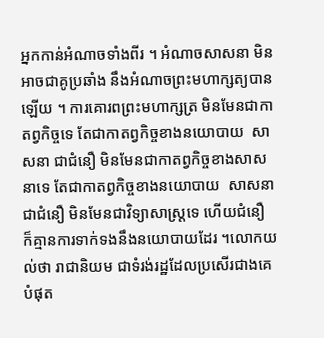អ្នកកាន់អំណាចទាំងពីរ ។ អំណាចសាសនា មិនអាចជាគូប្រឆាំង នឹងអំណាចព្រះមហាក្សត្យបានឡើយ ។ ការគោរពព្រះមហាក្សត្រ មិនមែនជាកាតព្វកិច្ចទេ តែជាកាតព្វកិច្ចខាងនយោបាយ  សាសនា ជាជំនឿ មិនមែនជាកាតព្វកិច្ចខាងសាសនាទេ តែជាកាតព្វកិច្ចខាងនយោបាយ  សាសនា ជាជំនឿ មិនមែនជាវិទ្យាសាស្រ្តទេ ហើយជំនឿ ក៏គ្មានការទាក់ទងនឹងនយោបាយដែរ ។លោកយល់ថា រាជានិយម ជាទំរង់រដ្ឋដែលប្រសើរជាងគេបំផុត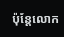ប៉ុន្តែលោក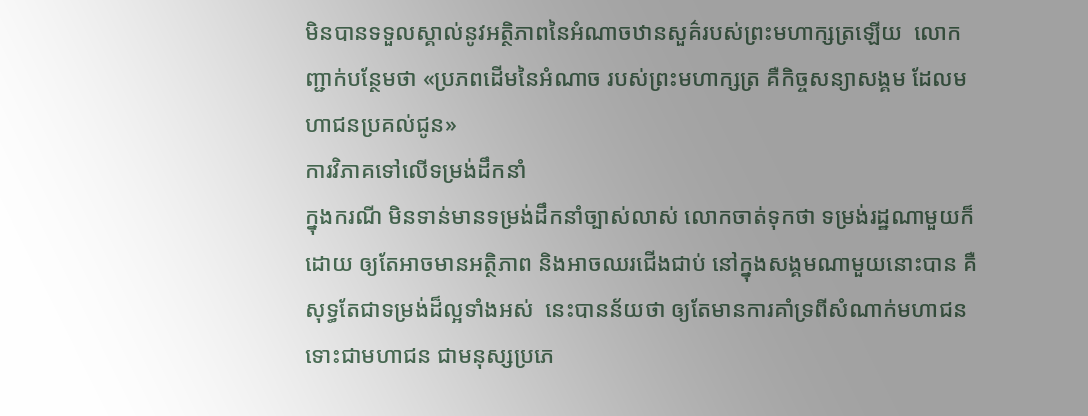មិនបានទទួលស្គាល់នូវអត្ថិភាពនៃអំណាចឋានសួគ៌របស់ព្រះមហាក្សត្រឡើយ  លោកញ្ជាក់បន្ថែមថា «ប្រភពដើមនៃអំណាច របស់ព្រះមហាក្សត្រ គឺកិច្ចសន្យាសង្គម ដែលមហាជនប្រគល់ជូន»
ការវិភាគទៅលើទម្រង់ដឹកនាំ
ក្នុងករណី មិនទាន់មានទម្រង់ដឹកនាំច្បាស់លាស់ លោកចាត់ទុកថា ទម្រង់រដ្ឋណាមួយក៏ដោយ ឲ្យតែអាចមានអត្ថិភាព និងអាចឈរជើងជាប់ នៅក្នុងសង្គមណាមួយនោះបាន គឺសុទ្ធតែជាទម្រង់ដ៏ល្អទាំងអស់  នេះបានន័យថា ឲ្យតែមានការគាំទ្រពីសំណាក់មហាជន ទោះជាមហាជន ជាមនុស្សប្រភេ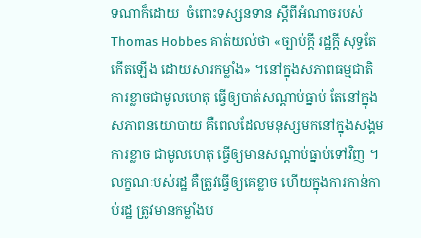ទណាក៏ដោយ  ចំពោះទស្សនទាន ស្តីពីអំណាចរបស់ Thomas Hobbes គាត់យល់ថា «ច្បាប់ក្តី រដ្ឋក្តី សុទ្ធតែកើតឡើង ដោយសារកម្លាំង» ។នៅក្នុងសភាពធម្មជាតិ ការខ្លាចជាមូលហេតុ ធ្វើឲ្យបាត់សណ្តាប់ធ្នាប់ តែនៅក្នុងសភាពនយោបាយ គឺពេលដែលមនុស្សមកនៅក្នុងសង្គម ការខ្លាច ជាមូលហេតុ ធ្វើឲ្យមានសណ្តាប់ធ្នាប់ទៅវិញ ។ លក្ខណៈបស់រដ្ឋ គឺត្រូវធ្វើឲ្យគេខ្លាច ហើយក្នុងការកាន់កាប់រដ្ឋ ត្រូវមានកម្លាំងប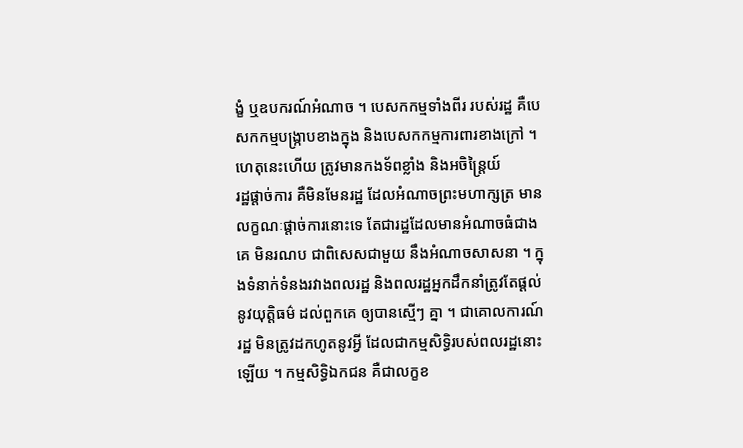ង្ខំ ឬឧបករណ៍អំណាច ។ បេសកកម្មទាំងពីរ របស់រដ្ឋ គឺបេសកកម្មបង្រ្កាបខាងក្នុង និងបេសកកម្មការពារខាងក្រៅ ។ ហេតុនេះហើយ ត្រូវមានកងទ័ពខ្លាំង និងអចិន្រ្តៃយ៍
រដ្ឋផ្តាច់ការ គឺមិនមែនរដ្ឋ ដែលអំណាចព្រះមហាក្សត្រ មានលក្ខណៈផ្តាច់ការនោះទេ តែជារដ្ឋដែលមានអំណាចធំជាងគេ មិនរណប ជាពិសេសជាមួយ នឹងអំណាចសាសនា ។ ក្នុងទំនាក់ទំនងរវាងពលរដ្ឋ និងពលរដ្ឋអ្នកដឹកនាំត្រូវតែផ្តល់នូវយុត្តិធម៌ ដល់ពួកគេ ឲ្យបានស្មើៗ គ្នា ។ ជាគោលការណ៍រដ្ឋ មិនត្រូវដកហូតនូវអ្វី ដែលជាកម្មសិទ្ធិរបស់ពលរដ្ឋនោះឡើយ ។ កម្មសិទ្ធិឯកជន គឺជាលក្ខខ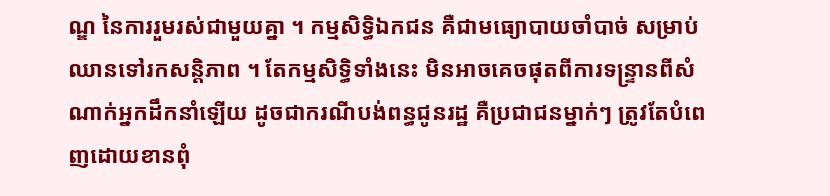ណ្ឌ នៃការរួមរស់ជាមួយគ្នា ។ កម្មសិទ្ធិឯកជន គឺជាមធ្យោបាយចាំបាច់ សម្រាប់ឈានទៅរកសន្តិភាព ។ តែកម្មសិទ្ធិទាំងនេះ មិនអាចគេចផុតពីការទន្រ្ទានពីសំណាក់អ្នកដឹកនាំឡើយ ដូចជាករណីបង់ពន្ធជូនរដ្ឋ គឺប្រជាជនម្នាក់ៗ ត្រូវតែបំពេញដោយខានពុំ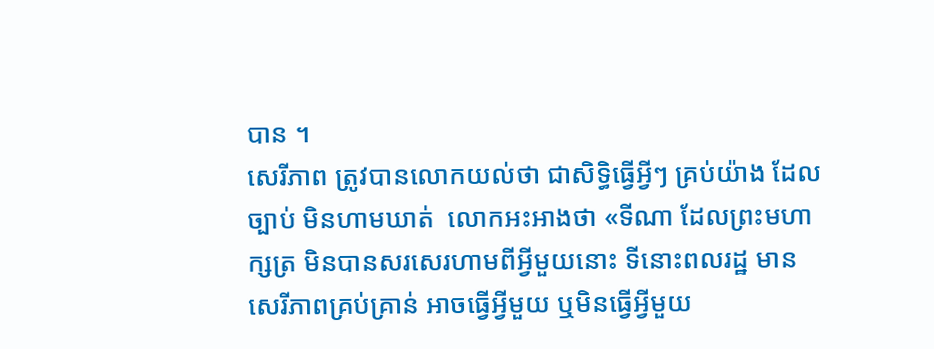បាន ។
សេរីភាព ត្រូវបានលោកយល់ថា ជាសិទ្ធិធ្វើអ្វីៗ គ្រប់យ៉ាង ដែលច្បាប់ មិនហាមឃាត់  លោកអះអាងថា «ទីណា ដែលព្រះមហាក្សត្រ មិនបានសរសេរហាមពីអ្វីមួយនោះ ទីនោះពលរដ្ឋ មានសេរីភាពគ្រប់គ្រាន់ អាចធ្វើអ្វីមួយ ឬមិនធ្វើអ្វីមួយ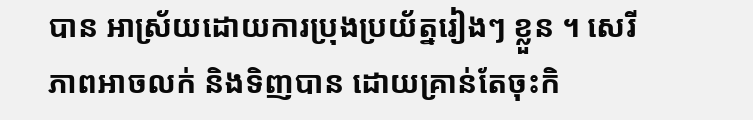បាន អាស្រ័យដោយការប្រុងប្រយ័ត្នរៀងៗ ខ្លួន ។ សេរីភាពអាចលក់ និងទិញបាន ដោយគ្រាន់តែចុះកិ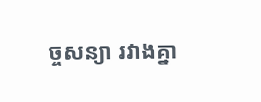ច្ចសន្យា រវាងគ្នា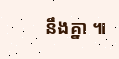នឹងគ្នា ៕